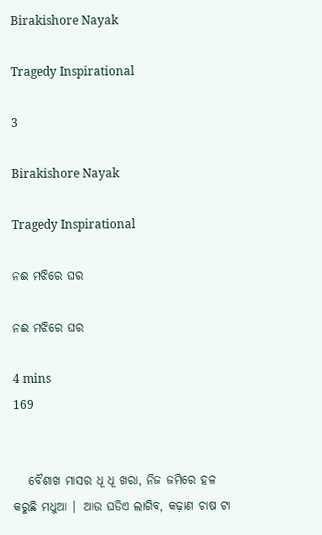Birakishore Nayak

Tragedy Inspirational

3

Birakishore Nayak

Tragedy Inspirational

ନଈ ମଝିରେ ଘର

ନଈ ମଝିରେ ଘର

4 mins
169


   ବୈଶାଖ ମାସର ଧୂ ଧୂ ଖରା, ନିଜ ଜମିରେ ହଳ କରୁଛି ମଧୁଆ | ଆଉ ଘଡିଏ ଲାଗିବ, କଢ଼ାଣ ଚାଷ ଟା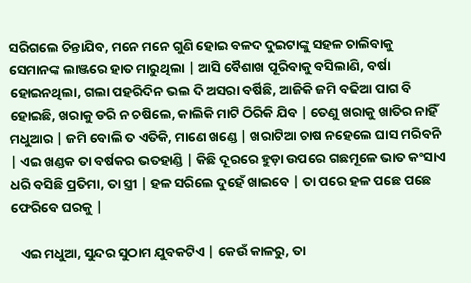ସରିଗଲେ ଚିନ୍ତାଯିବ, ମନେ ମନେ ଗୁଣି ହୋଇ ବଳଦ ଦୁଇଟାଙ୍କୁ ସହଳ ଚାଲିବାକୁ ସେମାନଙ୍କ ଲାଞ୍ଜରେ ହାତ ମାରୁଥିଲା | ଆସି ବୈଶାଖ ପୂରିବାକୁ ବସିଲାଣି, ବର୍ଷା ହୋଇନଥିଲା, ଗଲା ପହରିଦିନ ଭଲ ଦି ଅସରା ବର୍ଷିଛି, ଆଜିକି ଜମି ବଢିଆ ପାଗ ବି ହୋଇଛି, ଖରାକୁ ଡରି ନ ଚଷିଲେ, କାଲିକି ମାଟି ଠିରିକି ଯିବ | ତେଣୁ ଖରାକୁ ଖାତିର ନାହିଁ ମଧୁଆର | ଜମି ବୋଲି ତ ଏତିକି, ମାଣେ ଖଣ୍ଡେ | ଖରାଟିଆ ଚାଷ ନହେଲେ ଘାସ ମରିବନି | ଏଇ ଖଣ୍ଡକ ତା ବର୍ଷକର ଭତହାଣ୍ଡି | କିଛି ଦୂରରେ ହୁଡ଼ା ଉପରେ ଗଛମୂଳେ ଭାତ କଂସାଏ ଧରି ବସିଛି ପ୍ରତିମା, ତା ସ୍ତ୍ରୀ | ହଳ ସରିଲେ ଦୁହେଁ ଖାଇବେ | ତା ପରେ ହଳ ପଛେ ପଛେ ଫେରିବେ ଘରକୁ |

   ଏଇ ମଧୁଆ, ସୁନ୍ଦର ସୁଠାମ ଯୁବକଟିଏ | କେଉଁ କାଳରୁ, ତା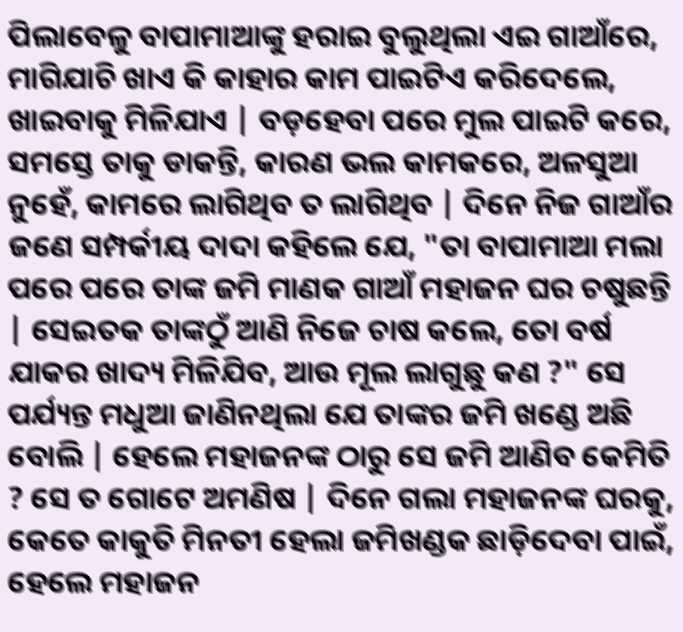ପିଲାବେଳୁ ବାପାମାଆଙ୍କୁ ହରାଇ ବୁଲୁଥିଲା ଏଇ ଗାଆଁରେ, ମାଗିଯାଚି ଖାଏ କି କାହାର କାମ ପାଇଟିଏ କରିଦେଲେ, ଖାଇବାକୁ ମିଳିଯାଏ | ବଡ଼ହେବା ପରେ ମୁଲ ପାଇଟି କରେ, ସମସ୍ତେ ତାକୁ ଡାକନ୍ତି, କାରଣ ଭଲ କାମକରେ, ଅଳସୁଆ ନୁହେଁ, କାମରେ ଲାଗିଥିବ ତ ଲାଗିଥିବ | ଦିନେ ନିଜ ଗାଆଁର ଜଣେ ସମ୍ପର୍କୀୟ ଦାଦା କହିଲେ ଯେ, "ତା ବାପାମାଆ ମଲା ପରେ ପରେ ତାଙ୍କ ଜମି ମାଣକ ଗାଆଁ ମହାଜନ ଘର ଚଷୁଛନ୍ତି | ସେଇତକ ତାଙ୍କଠୁଁ ଆଣି ନିଜେ ଚାଷ କଲେ, ତୋ ବର୍ଷ ଯାକର ଖାଦ୍ୟ ମିଳିଯିବ, ଆଉ ମୂଲ ଲାଗୁଛୁ କଣ ?" ସେ ପର୍ଯ୍ୟନ୍ତ ମଧୁଆ ଜାଣିନଥିଲା ଯେ ତାଙ୍କର ଜମି ଖଣ୍ଡେ ଅଛି ବୋଲି | ହେଲେ ମହାଜନଙ୍କ ଠାରୁ ସେ ଜମି ଆଣିବ କେମିତି ? ସେ ତ ଗୋଟେ ଅମଣିଷ | ଦିନେ ଗଲା ମହାଜନଙ୍କ ଘରକୁ, କେତେ କାକୁତି ମିନତୀ ହେଲା ଜମିଖଣ୍ଡକ ଛାଡ଼ିଦେବା ପାଇଁ, ହେଲେ ମହାଜନ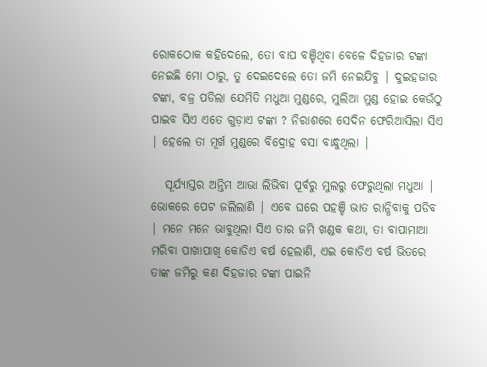ରୋକଠୋକ କହିଦେଲେ, ତୋ ବାପ ବଞ୍ଚିଥିବା ବେଳେ ଦିହଜାର ଟଙ୍କା ନେଇଛି ମୋ ଠାରୁ, ତୁ ଦେଇଦେଲେ ତୋ ଜମି ନେଇଯିବୁ | ଦୁଇହଜାର ଟଙ୍କା, ବଜ୍ର ପଡିଲା ଯେମିତି ମଧୁଆ ମୁଣ୍ଡରେ, ମୁଲିଆ ମୁଣ୍ଡ ହୋଇ କେଉଁଠୁ ପାଇବ ସିଏ ଏତେ ଗୁଡ଼ାଏ ଟଙ୍କା ? ନିରାଶରେ ସେଦିନ ଫେରିଆସିଲା ସିଏ | ହେଲେ ତା ମୂର୍ଖ ମୁଣ୍ଡରେ ବିଦ୍ରୋହ ବସା ବାନ୍ଧୁଥିଲା |

   ସୂର୍ଯ୍ୟାସ୍ତର ଅନ୍ତିମ ଆଭା ଲିଭିବା ପୂର୍ବରୁ ମୁଲରୁ ଫେରୁଥିଲା ମଧୁଆ | ଭୋକରେ ପେଟ ଜଲିଲାଣି | ଏବେ ଘରେ ପହଞ୍ଚି ଭାତ ରାନ୍ଧିବାକୁ ପଡିବ | ମନେ ମନେ ଭାବୁଥିଲା ସିଏ ତାର ଜମି ଖଣ୍ଡକ କଥା, ତା ବାପାମାଆ ମରିବା ପାଖାପାଖି କୋଡିଏ ବର୍ଷ ହେଲାଣି, ଏଇ କୋଡିଏ ବର୍ଷ ଭିତରେ ତାଙ୍କ ଜମିରୁ କଣ ଦିହଜାର ଟଙ୍କା ପାଇନି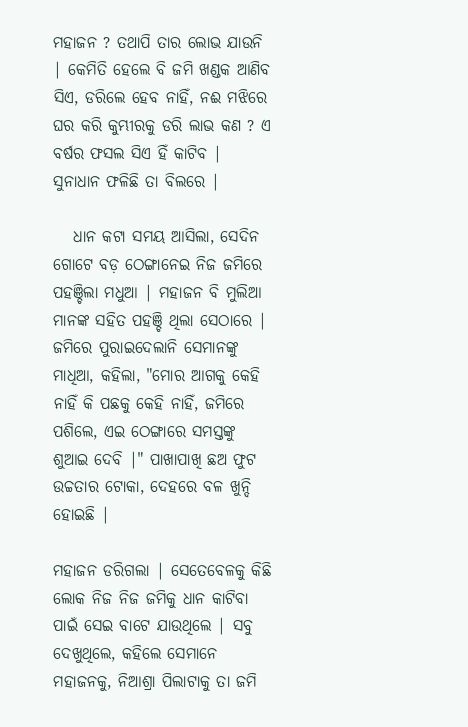ମହାଜନ ? ତଥାପି ତାର ଲୋଭ ଯାଉନି | କେମିତି ହେଲେ ବି ଜମି ଖଣ୍ଡକ ଆଣିବ ସିଏ, ଡରିଲେ ହେବ ନାହିଁ, ନଈ ମଝିରେ ଘର କରି କୁମ୍ଭୀରକୁ ଡରି ଲାଭ କଣ ? ଏ ବର୍ଷର ଫସଲ ସିଏ ହିଁ କାଟିବ | ସୁନାଧାନ ଫଳିଛି ତା ବିଲରେ |

   ଧାନ କଟା ସମୟ ଆସିଲା, ସେଦିନ ଗୋଟେ ବଡ଼ ଠେଙ୍ଗାନେଇ ନିଜ ଜମିରେ ପହଞ୍ଚିଲା ମଧୁଆ | ମହାଜନ ବି ମୁଲିଆ ମାନଙ୍କ ସହିତ ପହଞ୍ଚି ଥିଲା ସେଠାରେ | ଜମିରେ ପୁରାଇଦେଲାନି ସେମାନଙ୍କୁ ମାଧିଆ, କହିଲା, "ମୋର ଆଗକୁ କେହି ନାହିଁ କି ପଛକୁ କେହି ନାହିଁ, ଜମିରେ ପଶିଲେ, ଏଇ ଠେଙ୍ଗାରେ ସମସ୍ତଙ୍କୁ ଶୁଆଇ ଦେବି |" ପାଖାପାଖି ଛଅ ଫୁଟ ଉଚ୍ଚତାର ଟୋକା, ଦେହରେ ବଳ ଖୁନ୍ଦି ହୋଇଛି |

ମହାଜନ ଡରିଗଲା | ସେତେବେଳକୁ କିଛି ଲୋକ ନିଜ ନିଜ ଜମିକୁ ଧାନ କାଟିବା ପାଇଁ ସେଇ ବାଟେ ଯାଉଥିଲେ | ସବୁ ଦେଖୁଥିଲେ, କହିଲେ ସେମାନେ ମହାଜନକୁ, ନିଆଶ୍ରା ପିଲାଟାକୁ ତା ଜମି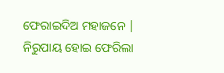ଫେରାଇଦିଅ ମହାଜନେ | ନିରୁପାୟ ହୋଇ ଫେରିଲା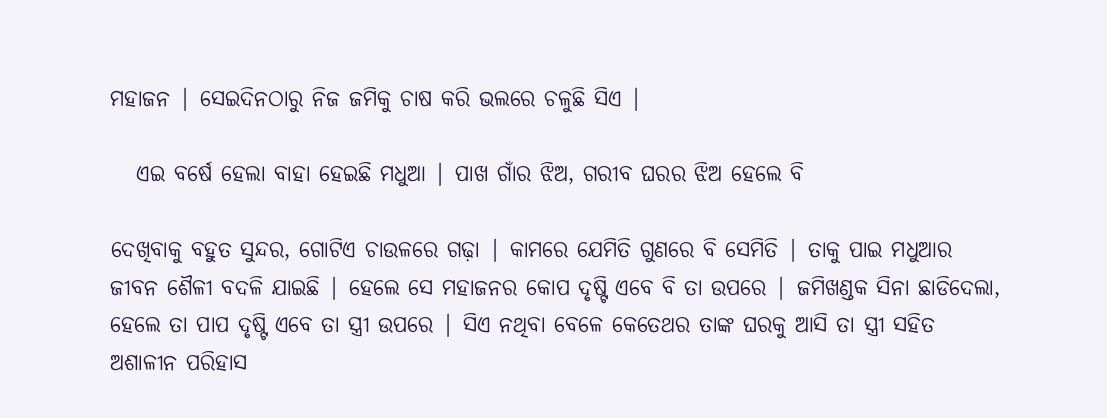ମହାଜନ | ସେଇଦିନଠାରୁ ନିଜ ଜମିକୁ ଚାଷ କରି ଭଲରେ ଚଳୁଛି ସିଏ |

   ଏଇ ବର୍ଷେ ହେଲା ବାହା ହେଇଛି ମଧୁଆ | ପାଖ ଗାଁର ଝିଅ, ଗରୀବ ଘରର ଝିଅ ହେଲେ ବି

ଦେଖିବାକୁ ବହୁତ ସୁନ୍ଦର, ଗୋଟିଏ ଚାଉଳରେ ଗଢ଼ା | କାମରେ ଯେମିତି ଗୁଣରେ ବି ସେମିତି | ତାକୁ ପାଇ ମଧୁଆର ଜୀବନ ଶୈଳୀ ବଦଳି ଯାଇଛି | ହେଲେ ସେ ମହାଜନର କୋପ ଦୃଷ୍ଟି ଏବେ ବି ତା ଉପରେ | ଜମିଖଣ୍ଡକ ସିନା ଛାଡିଦେଲା, ହେଲେ ତା ପାପ ଦୃଷ୍ଟି ଏବେ ତା ସ୍ତ୍ରୀ ଉପରେ | ସିଏ ନଥିବା ବେଳେ କେତେଥର ତାଙ୍କ ଘରକୁ ଆସି ତା ସ୍ତ୍ରୀ ସହିତ ଅଶାଳୀନ ପରିହାସ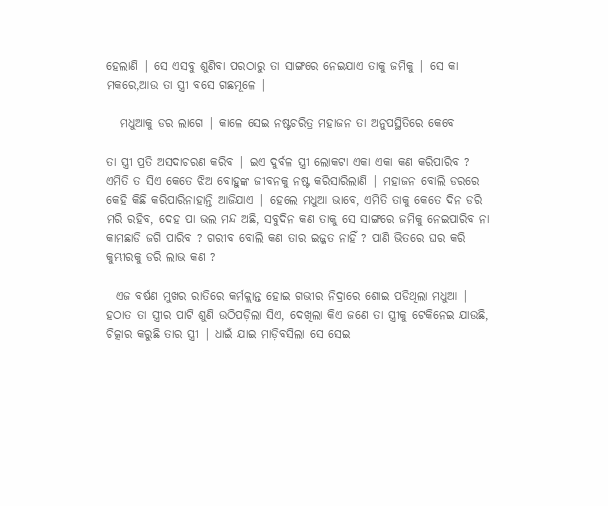ହେଲାଣି | ସେ ଏସବୁ ଶୁଣିବା ପରଠାରୁ ତା ସାଙ୍ଗରେ ନେଇଯାଏ ତାକୁ ଜମିକୁ | ସେ କା ମକରେ,ଆଉ ତା ସ୍ତ୍ରୀ ବସେ ଗଛମୂଳେ |

   ମଧୁଆକୁ ଡର ଲାଗେ | କାଳେ ସେଇ ନଷ୍ଟଚରିତ୍ର ମହାଜନ ତା ଅନୁପସ୍ଥିତିରେ କେବେ

ତା ସ୍ତ୍ରୀ ପ୍ରତି ଅସଦାଚରଣ କରିବ | ଇଏ ଦୁର୍ବଳ ସ୍ତ୍ରୀ ଲୋକଟା ଏକା ଏକା କଣ କରିପାରିବ ? ଏମିତି ତ ସିଏ କେତେ ଝିଅ ବୋହୁଙ୍କ ଜୀବନକୁ ନଷ୍ଟ କରିସାରିଲାଣି | ମହାଜନ ବୋଲି ଡରରେ କେହି କିଛି କରିପାରିନାହାନ୍ତି ଆଜିଯାଏ | ହେଲେ ମଧୁଆ ଭାବେ, ଏମିତି ତାକୁ କେତେ ଦିନ ଡରି ମରି ରହିବ, ଦେହ ପା ଭଲ ମନ୍ଦ ଅଛି, ସବୁଦିନ କଣ ତାକୁ ସେ ସାଙ୍ଗରେ ଜମିକୁ ନେଇପାରିବ ନା କାମଛାଡି ଜଗି ପାରିବ ? ଗରୀବ ବୋଲି କଣ ତାର ଇଜ୍ଜତ ନାହିଁ ? ପାଣି ଭିତରେ ଘର କରି କୁମ୍ଭୀରକୁ ଡରି ଲାଭ କଣ ?

  ଏଜ ବର୍ଷଣ ମୁଖର ରାତିରେ କର୍ମକ୍ଲାନ୍ତ ହୋଇ ଗଭୀର ନିଦ୍ରାରେ ଶୋଇ ପଡିଥିଲା ମଧୁଆ | ହଠାତ ତା ସ୍ତ୍ରୀର ପାଟି ଶୁଣି ଉଠିପଡ଼ିଲା ସିଏ, ଦେଖିଲା କିଏ ଜଣେ ତା ସ୍ତ୍ରୀକୁ ଟେକିନେଇ ଯାଉଛି, ଚିତ୍କାର କରୁଛି ତାର ସ୍ତ୍ରୀ | ଧାଇଁ ଯାଇ ମାଡ଼ିବସିଲା ସେ ସେଇ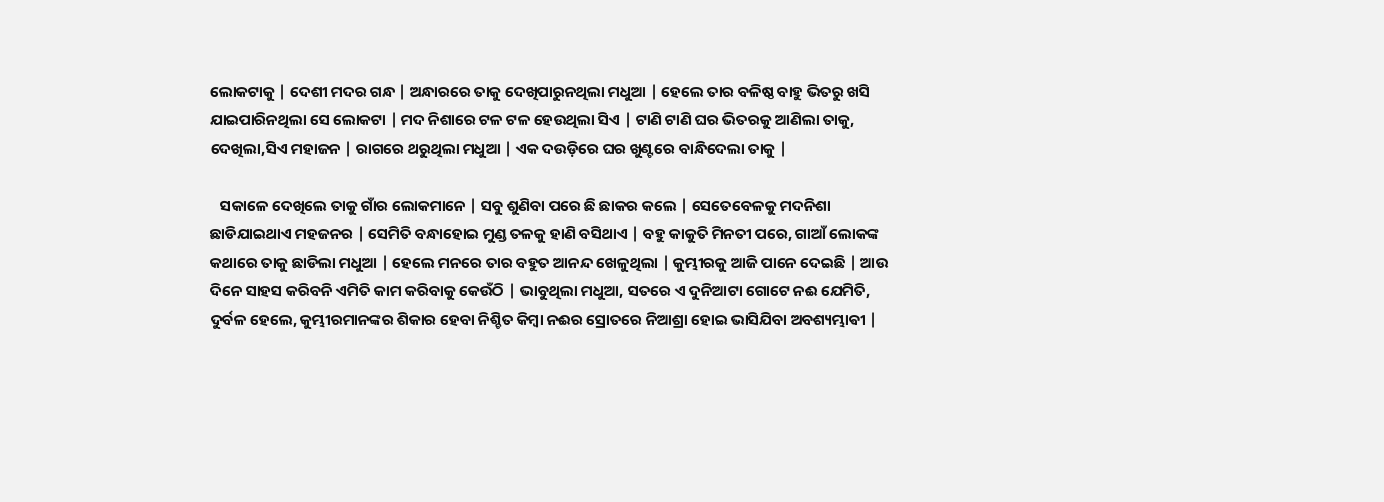ଲୋକଟାକୁ | ଦେଶୀ ମଦର ଗନ୍ଧ | ଅନ୍ଧାରରେ ତାକୁ ଦେଖିପାରୁନଥିଲା ମଧୁଆ | ହେଲେ ତାର ବଳିଷ୍ଠ ବାହୁ ଭିତରୁ ଖସି ଯାଇପାରିନଥିଲା ସେ ଲୋକଟା | ମଦ ନିଶାରେ ଟଳ ଟଳ ହେଉଥିଲା ସିଏ | ଟାଣି ଟାଣି ଘର ଭିତରକୁ ଆଣିଲା ତାକୁ, ଦେଖିଲା,ସିଏ ମହାଜନ | ରାଗରେ ଥରୁଥିଲା ମଧୁଆ | ଏକ ଦଉଡ଼ିରେ ଘର ଖୁଣ୍ଟରେ ବାନ୍ଧିଦେଲା ତାକୁ |

   ସକାଳେ ଦେଖିଲେ ତାକୁ ଗାଁର ଲୋକମାନେ | ସବୁ ଶୁଣିବା ପରେ ଛି ଛାକର କଲେ | ସେତେବେଳକୁ ମଦନିଶା ଛାଡିଯାଇଥାଏ ମହଜନର | ସେମିତି ବନ୍ଧାହୋଇ ମୁଣ୍ଡ ତଳକୁ ହାଣି ବସିଥାଏ | ବହୁ କାକୁତି ମିନତୀ ପରେ, ଗାଆଁ ଲୋକଙ୍କ କଥାରେ ତାକୁ ଛାଡିଲା ମଧୁଆ | ହେଲେ ମନରେ ତାର ବହୁତ ଆନନ୍ଦ ଖେଳୁଥିଲା | କୁମ୍ଭୀରକୁ ଆଜି ପାନେ ଦେଇଛି | ଆଉ ଦିନେ ସାହସ କରିବନି ଏମିତି କାମ କରିବାକୁ କେଉଁଠି | ଭାବୁଥିଲା ମଧୁଆ, ସତରେ ଏ ଦୁନିଆଟା ଗୋଟେ ନଈ ଯେମିତି, ଦୁର୍ବଳ ହେଲେ, କୁମ୍ଭୀରମାନଙ୍କର ଶିକାର ହେବା ନିଶ୍ଚିତ କିମ୍ବା ନଈର ସ୍ରୋତରେ ନିଆଶ୍ରା ହୋଇ ଭାସିଯିବା ଅବଶ୍ୟମ୍ଭାଵୀ |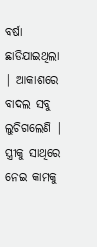ବର୍ଷା ଛାଡିଯାଇଥିଲା | ଆକାଶରେ ବାଦଲ ସବୁ ଲୁଚିଗଲେଣି | ସ୍ତ୍ରୀକୁ ସାଥିରେ ନେଇ କାମକୁ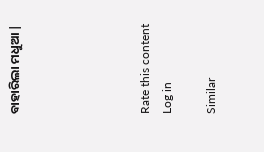ବାହାରିଲା ମଧୁଆ |





Rate this content
Log in

Similar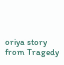oriya story from Tragedy